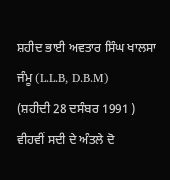ਸ਼ਹੀਦ ਭਾਈ ਅਵਤਾਰ ਸਿੰਘ ਖਾਲਸਾ ਜੰਮੂ (L.L.B, D.B.M)
(ਸ਼ਹੀਦੀ 28 ਦਸੰਬਰ 1991 )
ਵੀਹਵੀਂ ਸਦੀ ਦੇ ਅੰਤਲੇ ਦੋ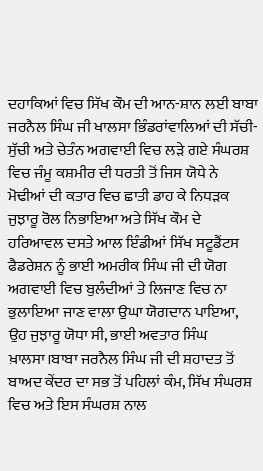ਦਹਾਕਿਆਂ ਵਿਚ ਸਿੱਖ ਕੌਮ ਦੀ ਆਨ-ਸ਼ਾਨ ਲਈ ਬਾਬਾ ਜਰਨੈਲ ਸਿੰਘ ਜੀ ਖਾਲਸਾ ਭਿੰਡਰਾਂਵਾਲਿਆਂ ਦੀ ਸੱਚੀ-ਸੁੱਚੀ ਅਤੇ ਚੇਤੰਨ ਅਗਵਾਈ ਵਿਚ ਲਡ਼ੇ ਗਏ ਸੰਘਰਸ਼ ਵਿਚ ਜੰਮੂ ਕਸ਼ਮੀਰ ਦੀ ਧਰਤੀ ਤੋਂ ਜਿਸ ਯੋਧੇ ਨੇ ਮੋਢੀਆਂ ਦੀ ਕਤਾਰ ਵਿਚ ਛਾਤੀ ਡਾਹ ਕੇ ਨਿਧਡ਼ਕ ਜੁਝਾਰੂ ਰੋਲ ਨਿਭਾਇਆ ਅਤੇ ਸਿੱਖ ਕੌਮ ਦੇ ਹਰਿਆਵਲ ਦਸਤੇ ਆਲ ਇੰਡੀਆਂ ਸਿੱਖ ਸਟੂਡੈਂਟਸ ਫੈਡਰੇਸ਼ਨ ਨੂੰ ਭਾਈ ਅਮਰੀਕ ਸਿੰਘ ਜੀ ਦੀ ਯੋਗ ਅਗਵਾਈ ਵਿਚ ਬੁਲੰਦੀਆਂ ਤੇ ਲਿਜਾਣ ਵਿਚ ਨਾ ਭੁਲਾਇਆ ਜਾਣ ਵਾਲਾ ਉਘਾ ਯੋਗਦਾਨ ਪਾਇਆ, ਉਹ ਜੁਝਾਰੂ ਯੋਧਾ ਸੀ, ਭਾਈ ਅਵਤਾਰ ਸਿੰਘ ਖ਼ਾਲਸਾ।ਬਾਬਾ ਜਰਨੈਲ ਸਿੰਘ ਜੀ ਦੀ ਸ਼ਹਾਦਤ ਤੋਂ ਬਾਅਦ ਕੇਂਦਰ ਦਾ ਸਭ ਤੋਂ ਪਹਿਲਾਂ ਕੰਮ, ਸਿੱਖ ਸੰਘਰਸ਼ ਵਿਚ ਅਤੇ ਇਸ ਸੰਘਰਸ਼ ਨਾਲ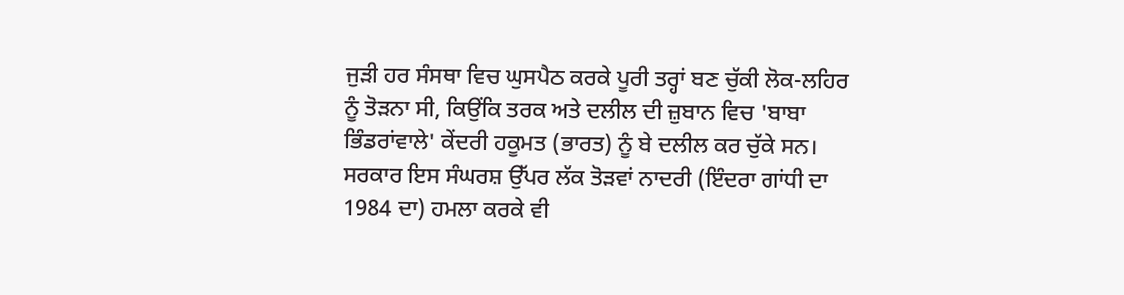ਜੁਡ਼ੀ ਹਰ ਸੰਸਥਾ ਵਿਚ ਘੁਸਪੈਠ ਕਰਕੇ ਪੂਰੀ ਤਰ੍ਹਾਂ ਬਣ ਚੁੱਕੀ ਲੋਕ-ਲਹਿਰ ਨੂੰ ਤੋਡ਼ਨਾ ਸੀ, ਕਿਉਂਕਿ ਤਰਕ ਅਤੇ ਦਲੀਲ ਦੀ ਜ਼ੁਬਾਨ ਵਿਚ 'ਬਾਬਾ ਭਿੰਡਰਾਂਵਾਲੇ' ਕੇਂਦਰੀ ਹਕੂਮਤ (ਭਾਰਤ) ਨੂੰ ਬੇ ਦਲੀਲ ਕਰ ਚੁੱਕੇ ਸਨ। ਸਰਕਾਰ ਇਸ ਸੰਘਰਸ਼ ਉੱਪਰ ਲੱਕ ਤੋਡ਼ਵਾਂ ਨਾਦਰੀ (ਇੰਦਰਾ ਗਾਂਧੀ ਦਾ 1984 ਦਾ) ਹਮਲਾ ਕਰਕੇ ਵੀ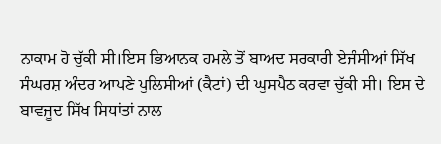ਨਾਕਾਮ ਹੋ ਚੁੱਕੀ ਸੀ।ਇਸ ਭਿਆਨਕ ਹਮਲੇ ਤੋਂ ਬਾਅਦ ਸਰਕਾਰੀ ਏਜੰਸੀਆਂ ਸਿੱਖ ਸੰਘਰਸ਼ ਅੰਦਰ ਆਪਣੇ ਪੁਲਿਸੀਆਂ (ਕੈਟਾਂ) ਦੀ ਘੁਸਪੈਠ ਕਰਵਾ ਚੁੱਕੀ ਸੀ। ਇਸ ਦੇ ਬਾਵਜੂਦ ਸਿੱਖ ਸਿਧਾਂਤਾਂ ਨਾਲ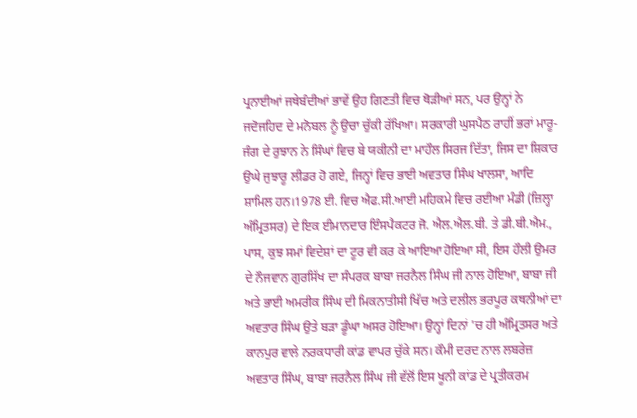ਪ੍ਰਨਾਈਆਂ ਜਥੇਬੰਦੀਆਂ ਭਾਵੇਂ ਉਹ ਗਿਣਤੀ ਵਿਚ ਥੋਡ਼ੀਆਂ ਸਨ, ਪਰ ਉਨ੍ਹਾਂ ਨੇ ਜਦੋਜਹਿਦ ਦੇ ਮਨੋਬਲ ਨੂੰ ਉਚਾ ਚੁੱਕੀ ਰੱਖਿਆ। ਸਰਕਾਰੀ ਘੁਸਪੈਠ ਰਾਹੀਂ ਭਰਾਂ ਮਾਰੂ-ਜੰਗ ਦੇ ਰੁਝਾਨ ਨੇ ਸਿੰਘਾਂ ਵਿਚ ਬੇ ਯਕੀਨੀ ਦਾ ਮਾਹੌਲ ਸਿਰਜ ਦਿੱਤਾ, ਜਿਸ ਦਾ ਸ਼ਿਕਾਰ ਉਘੇ ਜੁਝਾਰੂ ਲੀਡਰ ਹੋ ਗਏ, ਜਿਨ੍ਹਾਂ ਵਿਚ ਭਾਈ ਅਵਤਾਰ ਸਿੰਘ ਖਾਲਸਾ, ਆਦਿ ਸ਼ਾਮਿਲ ਹਨ।1978 ਈ. ਵਿਚ ਐਫ.ਸੀ.ਆਈ ਮਹਿਕਮੇ ਵਿਚ ਰਈਆ ਮੰਡੀ (ਜ਼ਿਲ੍ਹਾ ਅੰਮ੍ਰਿਤਸਰ) ਦੇ ਇਕ ਈਮਾਨਦਾਰ ਇੰਸਪੈਕਟਰ ਜੋ. ਐਲ.ਐਲ.ਬੀ. ਤੇ ਡੀ.ਬੀ.ਐਮ., ਪਾਸ, ਕੁਝ ਸਮਾਂ ਵਿਦੇਸ਼ਾਂ ਦਾ ਟੂਰ ਵੀ ਕਰ ਕੇ ਆਇਆ ਹੋਇਆ ਸੀ, ਇਸ ਹੌਲੀ ਉਮਰ ਦੇ ਨੌਜਵਾਨ ਗੁਰਸਿੱਖ ਦਾ ਸੰਪਰਕ ਬਾਬਾ ਜਰਨੈਲ ਸਿੰਘ ਜੀ ਨਾਲ ਹੋਇਆ, ਬਾਬਾ ਜੀ ਅਤੇ ਭਾਈ ਅਮਰੀਕ ਸਿੰਘ ਦੀ ਮਿਕਨਾਤੀਸੀ ਖਿੱਚ ਅਤੇ ਦਲੀਲ ਭਰਪੂਰ ਕਥਨੀਆਂ ਦਾ ਅਵਤਾਰ ਸਿੰਘ ਉਤੇ ਬਡ਼ਾ ਡੂੰਘਾ ਅਸਰ ਹੋਇਆ। ਉਨ੍ਹਾਂ ਦਿਨਾਂ 'ਚ ਹੀ ਅੰਮ੍ਰਿਤਸਰ ਅਤੇ ਕਾਨਪੁਰ ਵਾਲੇ ਨਰਕਧਾਰੀ ਕਾਂਡ ਵਾਪਰ ਚੁੱਕੇ ਸਨ। ਕੌਮੀ ਦਰਦ ਨਾਲ ਲਬਰੇਜ਼ ਅਵਤਾਰ ਸਿੰਘ, ਬਾਬਾ ਜਰਨੈਲ ਸਿੰਘ ਜੀ ਵੱਲੋਂ ਇਸ ਖੂਨੀ ਕਾਂਡ ਦੇ ਪ੍ਰਤੀਕਰਮ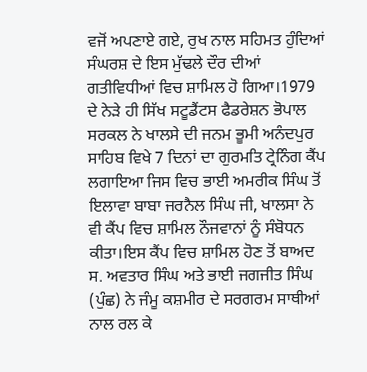ਵਜੋਂ ਅਪਣਾਏ ਗਏ, ਰੁਖ ਨਾਲ ਸਹਿਮਤ ਹੁੰਦਿਆਂ ਸੰਘਰਸ਼ ਦੇ ਇਸ ਮੁੱਢਲੇ ਦੌਰ ਦੀਆਂ ਗਤੀਵਿਧੀਆਂ ਵਿਚ ਸ਼ਾਮਿਲ ਹੋ ਗਿਆ।1979 ਦੇ ਨੇਡ਼ੇ ਹੀ ਸਿੱਖ ਸਟੂਡੈਂਟਸ ਫੈਡਰੇਸ਼ਨ ਭੋਪਾਲ ਸਰਕਲ ਨੇ ਖਾਲਸੇ ਦੀ ਜਨਮ ਭੂਮੀ ਅਨੰਦਪੁਰ ਸਾਹਿਬ ਵਿਖੇ 7 ਦਿਨਾਂ ਦਾ ਗੁਰਮਤਿ ਟ੍ਰੇਨਿੰਗ ਕੈਂਪ ਲਗਾਇਆ ਜਿਸ ਵਿਚ ਭਾਈ ਅਮਰੀਕ ਸਿੰਘ ਤੋਂ ਇਲਾਵਾ ਬਾਬਾ ਜਰਨੈਲ ਸਿੰਘ ਜੀ, ਖਾਲਸਾ ਨੇ ਵੀ ਕੈਂਪ ਵਿਚ ਸ਼ਾਮਿਲ ਨੌਜਵਾਨਾਂ ਨੂੰ ਸੰਬੋਧਨ ਕੀਤਾ।ਇਸ ਕੈਂਪ ਵਿਚ ਸ਼ਾਮਿਲ ਹੋਣ ਤੋਂ ਬਾਅਦ ਸ. ਅਵਤਾਰ ਸਿੰਘ ਅਤੇ ਭਾਈ ਜਗਜੀਤ ਸਿੰਘ (ਪੁੰਛ) ਨੇ ਜੰਮੂ ਕਸ਼ਮੀਰ ਦੇ ਸਰਗਰਮ ਸਾਥੀਆਂ ਨਾਲ ਰਲ ਕੇ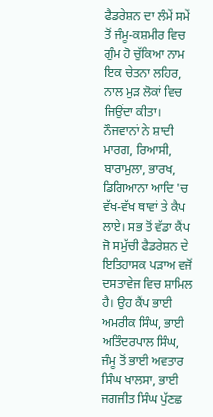ਫੈਡਰੇਸ਼ਨ ਦਾ ਲੰਮੇਂ ਸਮੇਂ ਤੋਂ ਜੰਮੂ-ਕਸ਼ਮੀਰ ਵਿਚ ਗੁੰਮ ਹੋ ਚੁੱਕਿਆ ਨਾਮ ਇਕ ਚੇਤਨਾ ਲਹਿਰ, ਨਾਲ ਮੁਡ਼ ਲੋਕਾਂ ਵਿਚ ਜਿਉਂਦਾ ਕੀਤਾ। ਨੌਜਵਾਨਾਂ ਨੇ ਸ਼ਾਦੀ ਮਾਰਗ, ਰਿਆਸੀ, ਬਾਰਾਮੁਲਾ, ਭਾਰਖ, ਡਿਗਿਆਨਾ ਆਦਿ 'ਚ ਵੱਖ-ਵੱਖ ਥਾਵਾਂ ਤੇ ਕੈਪ ਲਾਏ। ਸਭ ਤੋਂ ਵੱਡਾ ਕੈਂਪ ਜੋ ਸਮੁੱਚੀ ਫੈਡਰੇਸ਼ਨ ਦੇ ਇਤਿਹਾਸਕ ਪਡ਼ਾਅ ਵਜੋਂ ਦਸਤਾਵੇਜ ਵਿਚ ਸ਼ਾਮਿਲ ਹੈ। ਉਹ ਕੈਂਪ ਭਾਈ ਅਮਰੀਕ ਸਿੰਘ, ਭਾਈ ਅਤਿੰਦਰਪਾਲ ਸਿੰਘ, ਜੰਮੂ ਤੋਂ ਭਾਈ ਅਵਤਾਰ ਸਿੰਘ ਖਾਲਸਾ, ਭਾਈ ਜਗਜੀਤ ਸਿੰਘ ਪੁੱਣਛ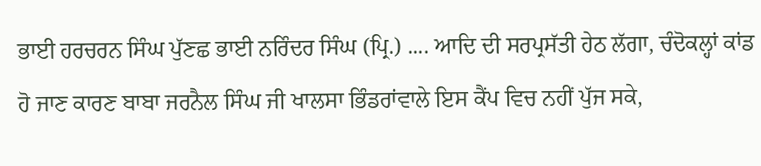ਭਾਈ ਹਰਚਰਨ ਸਿੰਘ ਪੁੱਣਛ ਭਾਈ ਨਰਿੰਦਰ ਸਿੰਘ (ਪ੍ਰਿ.) .... ਆਦਿ ਦੀ ਸਰਪ੍ਰਸੱਤੀ ਹੇਠ ਲੱਗਾ, ਚੰਦੋਕਲ੍ਹਾਂ ਕਾਂਡ ਹੋ ਜਾਣ ਕਾਰਣ ਬਾਬਾ ਜਰਨੈਲ ਸਿੰਘ ਜੀ ਖਾਲਸਾ ਭਿੰਡਰਾਂਵਾਲੇ ਇਸ ਕੈਂਪ ਵਿਚ ਨਹੀਂ ਪੁੱਜ ਸਕੇ,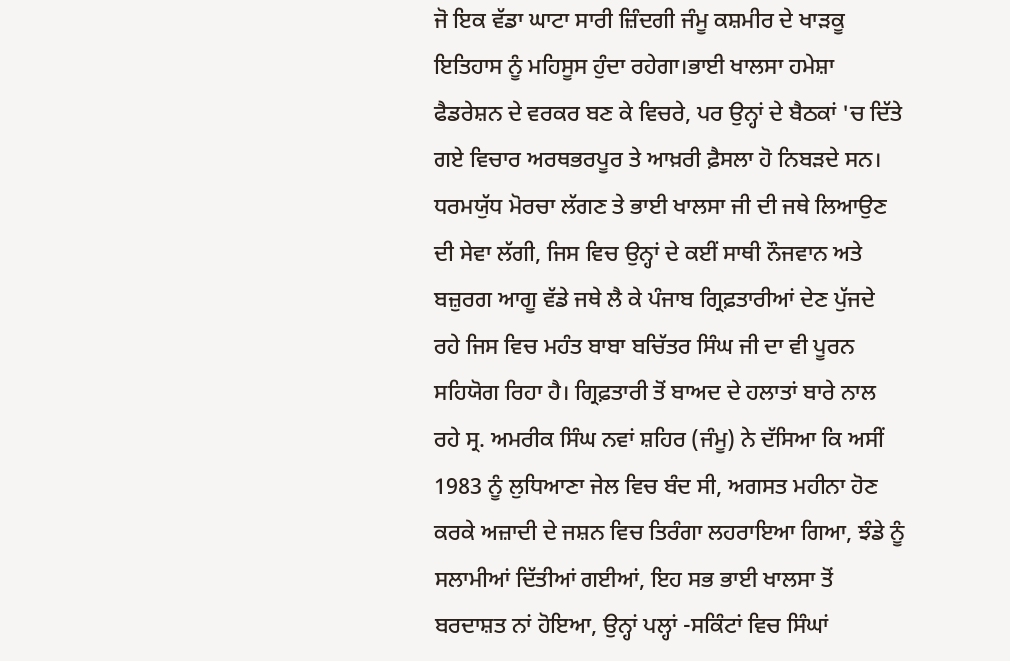ਜੋ ਇਕ ਵੱਡਾ ਘਾਟਾ ਸਾਰੀ ਜ਼ਿੰਦਗੀ ਜੰਮੂ ਕਸ਼ਮੀਰ ਦੇ ਖਾਡ਼ਕੂ ਇਤਿਹਾਸ ਨੂੰ ਮਹਿਸੂਸ ਹੁੰਦਾ ਰਹੇਗਾ।ਭਾਈ ਖਾਲਸਾ ਹਮੇਸ਼ਾ ਫੈਡਰੇਸ਼ਨ ਦੇ ਵਰਕਰ ਬਣ ਕੇ ਵਿਚਰੇ, ਪਰ ਉਨ੍ਹਾਂ ਦੇ ਬੈਠਕਾਂ 'ਚ ਦਿੱਤੇ ਗਏ ਵਿਚਾਰ ਅਰਥਭਰਪੂਰ ਤੇ ਆਖ਼ਰੀ ਫ਼ੈਸਲਾ ਹੋ ਨਿਬਡ਼ਦੇ ਸਨ। ਧਰਮਯੁੱਧ ਮੋਰਚਾ ਲੱਗਣ ਤੇ ਭਾਈ ਖਾਲਸਾ ਜੀ ਦੀ ਜਥੇ ਲਿਆਉਣ ਦੀ ਸੇਵਾ ਲੱਗੀ, ਜਿਸ ਵਿਚ ਉਨ੍ਹਾਂ ਦੇ ਕਈਂ ਸਾਥੀ ਨੌਜਵਾਨ ਅਤੇ ਬਜ਼ੁਰਗ ਆਗੂ ਵੱਡੇ ਜਥੇ ਲੈ ਕੇ ਪੰਜਾਬ ਗ੍ਰਿਫ਼ਤਾਰੀਆਂ ਦੇਣ ਪੁੱਜਦੇ ਰਹੇ ਜਿਸ ਵਿਚ ਮਹੰਤ ਬਾਬਾ ਬਚਿੱਤਰ ਸਿੰਘ ਜੀ ਦਾ ਵੀ ਪੂਰਨ ਸਹਿਯੋਗ ਰਿਹਾ ਹੈ। ਗ੍ਰਿਫ਼ਤਾਰੀ ਤੋਂ ਬਾਅਦ ਦੇ ਹਲਾਤਾਂ ਬਾਰੇ ਨਾਲ ਰਹੇ ਸ੍ਰ. ਅਮਰੀਕ ਸਿੰਘ ਨਵਾਂ ਸ਼ਹਿਰ (ਜੰਮੂ) ਨੇ ਦੱਸਿਆ ਕਿ ਅਸੀਂ 1983 ਨੂੰ ਲੁਧਿਆਣਾ ਜੇਲ ਵਿਚ ਬੰਦ ਸੀ, ਅਗਸਤ ਮਹੀਨਾ ਹੋਣ ਕਰਕੇ ਅਜ਼ਾਦੀ ਦੇ ਜਸ਼ਨ ਵਿਚ ਤਿਰੰਗਾ ਲਹਰਾਇਆ ਗਿਆ, ਝੰਡੇ ਨੂੰ ਸਲਾਮੀਆਂ ਦਿੱਤੀਆਂ ਗਈਆਂ, ਇਹ ਸਭ ਭਾਈ ਖਾਲਸਾ ਤੋਂ ਬਰਦਾਸ਼ਤ ਨਾਂ ਹੋਇਆ, ਉਨ੍ਹਾਂ ਪਲ੍ਹਾਂ -ਸਕਿੰਟਾਂ ਵਿਚ ਸਿੰਘਾਂ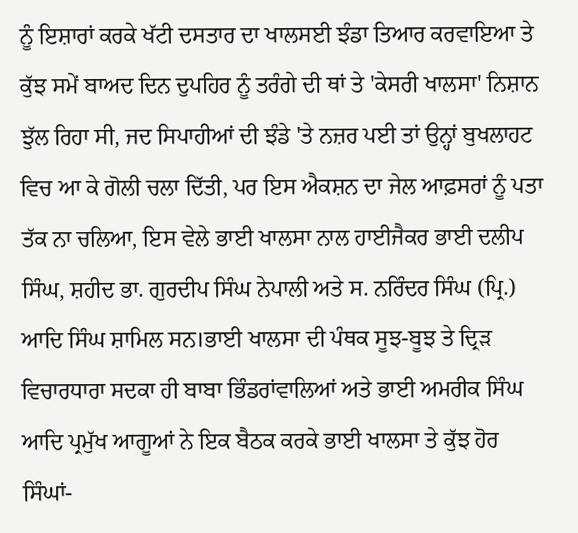ਨੂੰ ਇਸ਼ਾਰਾਂ ਕਰਕੇ ਖੱਟੀ ਦਸਤਾਰ ਦਾ ਖਾਲਸਈ ਝੰਡਾ ਤਿਆਰ ਕਰਵਾਇਆ ਤੇ ਕੁੱਝ ਸਮੇਂ ਬਾਅਦ ਦਿਨ ਦੁਪਹਿਰ ਨੂੰ ਤਰੰਗੇ ਦੀ ਥਾਂ ਤੇ 'ਕੇਸਰੀ ਖਾਲਸਾ' ਨਿਸ਼ਾਨ ਝੁੱਲ ਰਿਹਾ ਸੀ, ਜਦ ਸਿਪਾਹੀਆਂ ਦੀ ਝੰਡੇ 'ਤੇ ਨਜ਼ਰ ਪਈ ਤਾਂ ਉਨ੍ਹਾਂ ਬੁਖਲਾਹਟ ਵਿਚ ਆ ਕੇ ਗੋਲੀ ਚਲਾ ਦਿੱਤੀ, ਪਰ ਇਸ ਐਕਸ਼ਨ ਦਾ ਜੇਲ ਆਫ਼ਸਰਾਂ ਨੂੰ ਪਤਾ ਤੱਕ ਨਾ ਚਲਿਆ, ਇਸ ਵੇਲੇ ਭਾਈ ਖਾਲਸਾ ਨਾਲ ਹਾਈਜੈਕਰ ਭਾਈ ਦਲੀਪ ਸਿੰਘ, ਸ਼ਹੀਦ ਭਾ. ਗੁਰਦੀਪ ਸਿੰਘ ਨੇਪਾਲੀ ਅਤੇ ਸ. ਨਰਿੰਦਰ ਸਿੰਘ (ਪ੍ਰਿ.) ਆਦਿ ਸਿੰਘ ਸ਼ਾਮਿਲ ਸਨ।ਭਾਈ ਖਾਲਸਾ ਦੀ ਪੰਥਕ ਸੂਝ-ਬੂਝ ਤੇ ਦ੍ਰਿਡ਼ ਵਿਚਾਰਧਾਰਾ ਸਦਕਾ ਹੀ ਬਾਬਾ ਭਿੰਡਰਾਂਵਾਲਿਆਂ ਅਤੇ ਭਾਈ ਅਮਰੀਕ ਸਿੰਘ ਆਦਿ ਪ੍ਰਮੁੱਖ ਆਗੂਆਂ ਨੇ ਇਕ ਬੈਠਕ ਕਰਕੇ ਭਾਈ ਖਾਲਸਾ ਤੇ ਕੁੱਝ ਹੋਰ ਸਿੰਘਾਂ-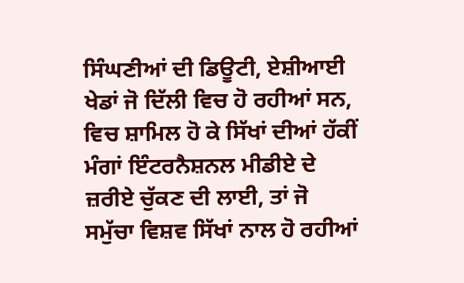ਸਿੰਘਣੀਆਂ ਦੀ ਡਿਊਟੀ, ਏਸ਼ੀਆਈ ਖੇਡਾਂ ਜੋ ਦਿੱਲੀ ਵਿਚ ਹੋ ਰਹੀਆਂ ਸਨ, ਵਿਚ ਸ਼ਾਮਿਲ ਹੋ ਕੇ ਸਿੱਖਾਂ ਦੀਆਂ ਹੱਕੀਂ ਮੰਗਾਂ ਇੰਟਰਨੈਸ਼ਨਲ ਮੀਡੀਏ ਦੇ ਜ਼ਰੀਏ ਚੁੱਕਣ ਦੀ ਲਾਈ, ਤਾਂ ਜੋ ਸਮੁੱਚਾ ਵਿਸ਼ਵ ਸਿੱਖਾਂ ਨਾਲ ਹੋ ਰਹੀਆਂ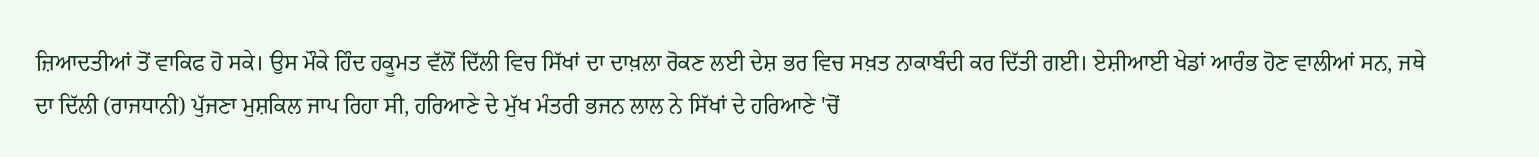ਜ਼ਿਆਦਤੀਆਂ ਤੋਂ ਵਾਕਿਫ ਹੋ ਸਕੇ। ਉਸ ਮੌਕੇ ਹਿੰਦ ਹਕੂਮਤ ਵੱਲੋਂ ਦਿੱਲੀ ਵਿਚ ਸਿੱਖਾਂ ਦਾ ਦਾਖ਼ਲਾ ਰੋਕਣ ਲਈ ਦੇਸ਼ ਭਰ ਵਿਚ ਸਖ਼ਤ ਨਾਕਾਬੰਦੀ ਕਰ ਦਿੱਤੀ ਗਈ। ਏਸ਼ੀਆਈ ਖੇਡਾਂ ਆਰੰਭ ਹੋਣ ਵਾਲੀਆਂ ਸਨ, ਜਥੇ ਦਾ ਦਿੱਲੀ (ਰਾਜਧਾਨੀ) ਪੁੱਜਣਾ ਮੁਸ਼ਕਿਲ ਜਾਪ ਰਿਹਾ ਸੀ, ਹਰਿਆਣੇ ਦੇ ਮੁੱਖ ਮੰਤਰੀ ਭਜਨ ਲਾਲ ਨੇ ਸਿੱਖਾਂ ਦੇ ਹਰਿਆਣੇ 'ਚੋਂ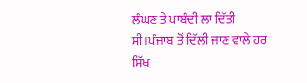ਲੰਘਣ ਤੇ ਪਾਬੰਦੀ ਲਾ ਦਿੱਤੀ ਸੀ।ਪੰਜਾਬ ਤੋਂ ਦਿੱਲੀ ਜਾਣ ਵਾਲੇ ਹਰ ਸਿੱਖ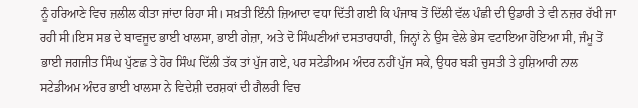ਨੂੰ ਹਰਿਆਣੇ ਵਿਚ ਜ਼ਲੀਲ ਕੀਤਾ ਜਾਂਦਾ ਰਿਹਾ ਸੀ। ਸਖ਼ਤੀ ਇੰਨੀ ਜ਼ਿਆਦਾ ਵਧਾ ਦਿੱਤੀ ਗਈ ਕਿ ਪੰਜਾਬ ਤੋਂ ਦਿੱਲੀ ਵੱਲ ਪੰਛੀ ਦੀ ਉਡਾਰੀ ਤੇ ਵੀ ਨਜ਼ਰ ਰੱਖੀ ਜਾ ਰਹੀ ਸੀ।ਇਸ ਸਭ ਦੇ ਬਾਵਜੂਦ ਭਾਈ ਖਾਲਸਾ, ਭਾਈ ਗੇਜ਼ਾ, ਅਤੇ ਦੋ ਸਿੰਘਣੀਆਂ ਦਸਤਾਰਧਾਰੀ, ਜਿਨ੍ਹਾਂ ਨੇ ਉਸ ਵੇਲੇ ਭੇਸ ਵਟਾਇਆ ਹੋਇਆ ਸੀ, ਜੰਮੂ ਤੋਂ ਭਾਈ ਜਗਜੀਤ ਸਿੰਘ ਪੁੱਣਛ ਤੇ ਹੋਰ ਸਿੰਘ ਦਿੱਲੀ ਤੱਕ ਤਾਂ ਪੁੱਜ ਗਏ, ਪਰ ਸਟੇਡੀਅਮ ਅੰਦਰ ਨਹੀਂ ਪੁੱਜ ਸਕੇ, ਉਧਰ ਬਡ਼ੀ ਚੁਸਤੀ ਤੇ ਹੁਸ਼ਿਆਰੀ ਨਾਲ ਸਟੇਡੀਅਮ ਅੰਦਰ ਭਾਈ ਖਾਲਸਾ ਨੇ ਵਿਦੇਸ਼ੀ ਦਰਸ਼ਕਾਂ ਦੀ ਗੈਲਰੀ ਵਿਚ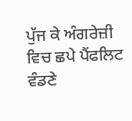ਪੁੱਜ ਕੇ ਅੰਗਰੇਜ਼ੀ ਵਿਚ ਛਪੇ ਪੈਂਫਲਿਟ ਵੰਡਣੇ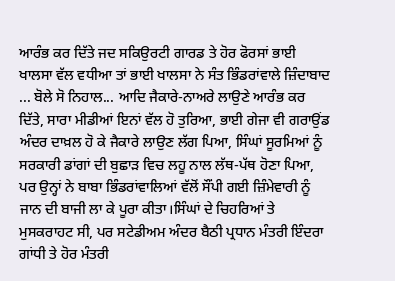ਆਰੰਭ ਕਰ ਦਿੱਤੇ ਜਦ ਸਕਿਉਰਟੀ ਗਾਰਡ ਤੇ ਹੋਰ ਫੋਰਸਾਂ ਭਾਈ ਖਾਲਸਾ ਵੱਲ ਵਧੀਆ ਤਾਂ ਭਾਈ ਖਾਲਸਾ ਨੇ ਸੰਤ ਭਿੰਡਰਾਂਵਾਲੇ ਜ਼ਿੰਦਾਬਾਦ ... ਬੋਲੇ ਸੋ ਨਿਹਾਲ... ਆਦਿ ਜੈਕਾਰੇ-ਨਾਅਰੇ ਲਾਉਣੇ ਆਰੰਭ ਕਰ ਦਿੱਤੇ, ਸਾਰਾ ਮੀਡੀਆਂ ਇਨਾਂ ਵੱਲ ਹੋ ਤੁਰਿਆ, ਭਾਈ ਗੇਜਾ ਵੀ ਗਰਾਉਂਡ ਅੰਦਰ ਦਾਖ਼ਲ ਹੋ ਕੇ ਜੈਕਾਰੇ ਲਾਉਣ ਲੱਗ ਪਿਆ, ਸਿੰਘਾਂ ਸੂਰਮਿਆਂ ਨੂੰ ਸਰਕਾਰੀ ਡਾਂਗਾਂ ਦੀ ਬੁਛਾਡ਼ ਵਿਚ ਲਹੂ ਨਾਲ ਲੱਥ-ਪੱਥ ਹੋਣਾ ਪਿਆ, ਪਰ ਉਨ੍ਹਾਂ ਨੇ ਬਾਬਾ ਭਿੰਡਰਾਂਵਾਲਿਆਂ ਵੱਲੋਂ ਸੌਂਪੀ ਗਈ ਜ਼ਿੰਮੇਵਾਰੀ ਨੂੰ ਜਾਨ ਦੀ ਬਾਜੀ ਲਾ ਕੇ ਪੂਰਾ ਕੀਤਾ।ਸਿੰਘਾਂ ਦੇ ਚਿਹਰਿਆਂ ਤੇ ਮੁਸਕਰਾਹਟ ਸੀ, ਪਰ ਸਟੇਡੀਅਮ ਅੰਦਰ ਬੈਠੀ ਪ੍ਰਧਾਨ ਮੰਤਰੀ ਇੰਦਰਾ ਗਾਂਧੀ ਤੇ ਹੋਰ ਮੰਤਰੀ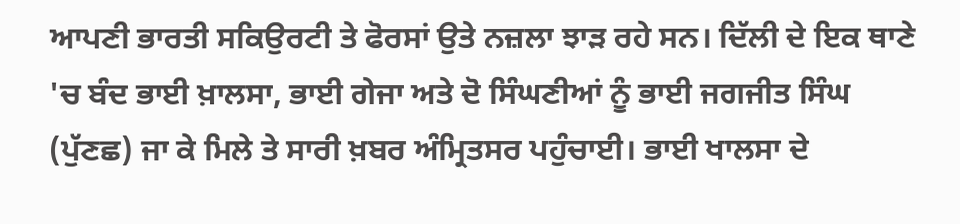ਆਪਣੀ ਭਾਰਤੀ ਸਕਿਉਰਟੀ ਤੇ ਫੋਰਸਾਂ ਉਤੇ ਨਜ਼ਲਾ ਝਾਡ਼ ਰਹੇ ਸਨ। ਦਿੱਲੀ ਦੇ ਇਕ ਥਾਣੇ 'ਚ ਬੰਦ ਭਾਈ ਖ਼ਾਲਸਾ, ਭਾਈ ਗੇਜਾ ਅਤੇ ਦੋ ਸਿੰਘਣੀਆਂ ਨੂੰ ਭਾਈ ਜਗਜੀਤ ਸਿੰਘ (ਪੁੱਣਛ) ਜਾ ਕੇ ਮਿਲੇ ਤੇ ਸਾਰੀ ਖ਼ਬਰ ਅੰਮ੍ਰਿਤਸਰ ਪਹੁੰਚਾਈ। ਭਾਈ ਖਾਲਸਾ ਦੇ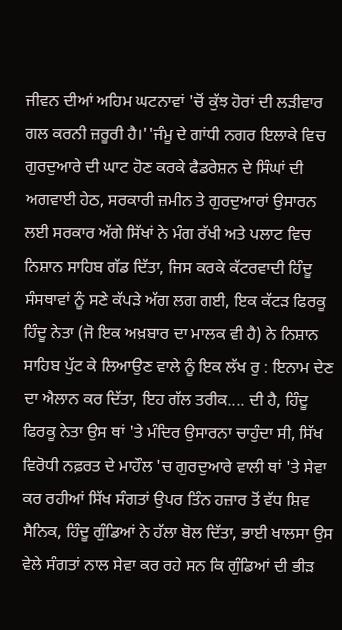ਜੀਵਨ ਦੀਆਂ ਅਹਿਮ ਘਟਨਾਵਾਂ 'ਚੋਂ ਕੁੱਝ ਹੋਰਾਂ ਦੀ ਲਡ਼ੀਵਾਰ ਗਲ ਕਰਨੀ ਜ਼ਰੂਰੀ ਹੈ।''ਜੰਮੂ ਦੇ ਗਾਂਧੀ ਨਗਰ ਇਲਾਕੇ ਵਿਚ ਗੁਰਦੁਆਰੇ ਦੀ ਘਾਟ ਹੋਣ ਕਰਕੇ ਫੈਡਰੇਸ਼ਨ ਦੇ ਸਿੰਘਾਂ ਦੀ ਅਗਵਾਈ ਹੇਠ, ਸਰਕਾਰੀ ਜ਼ਮੀਨ ਤੇ ਗੁਰਦੁਆਰਾਂ ਉਸਾਰਨ ਲਈ ਸਰਕਾਰ ਅੱਗੇ ਸਿੱਖਾਂ ਨੇ ਮੰਗ ਰੱਖੀ ਅਤੇ ਪਲਾਟ ਵਿਚ ਨਿਸ਼ਾਨ ਸਾਹਿਬ ਗੱਡ ਦਿੱਤਾ, ਜਿਸ ਕਰਕੇ ਕੱਟਰਵਾਦੀ ਹਿੰਦੂ ਸੰਸਥਾਵਾਂ ਨੂੰ ਸਣੇ ਕੱਪਡ਼ੇ ਅੱਗ ਲਗ ਗਈ, ਇਕ ਕੱਟਡ਼ ਫਿਰਕੂ ਹਿੰਦੂ ਨੇਤਾ (ਜੋ ਇਕ ਅਖ਼ਬਾਰ ਦਾ ਮਾਲਕ ਵੀ ਹੈ) ਨੇ ਨਿਸ਼ਾਨ ਸਾਹਿਬ ਪੁੱਟ ਕੇ ਲਿਆਉਣ ਵਾਲੇ ਨੂੰ ਇਕ ਲੱਖ ਰੁ : ਇਨਾਮ ਦੇਣ ਦਾ ਐਲਾਨ ਕਰ ਦਿੱਤਾ, ਇਹ ਗੱਲ ਤਰੀਕ.... ਦੀ ਹੈ, ਹਿੰਦੂ ਫਿਰਕੂ ਨੇਤਾ ਉਸ ਥਾਂ 'ਤੇ ਮੰਦਿਰ ਉਸਾਰਨਾ ਚਾਹੁੰਦਾ ਸੀ, ਸਿੱਖ ਵਿਰੋਧੀ ਨਫ਼ਰਤ ਦੇ ਮਾਹੌਲ 'ਚ ਗੁਰਦੁਆਰੇ ਵਾਲੀ ਥਾਂ 'ਤੇ ਸੇਵਾ ਕਰ ਰਹੀਆਂ ਸਿੱਖ ਸੰਗਤਾਂ ਉਪਰ ਤਿੰਨ ਹਜ਼ਾਰ ਤੋਂ ਵੱਧ ਸ਼ਿਵ ਸੈਨਿਕ, ਹਿੰਦੂ ਗੁੰਡਿਆਂ ਨੇ ਹੱਲਾ ਬੋਲ ਦਿੱਤਾ, ਭਾਈ ਖਾਲਸਾ ਉਸ ਵੇਲੇ ਸੰਗਤਾਂ ਨਾਲ ਸੇਵਾ ਕਰ ਰਹੇ ਸਨ ਕਿ ਗੁੰਡਿਆਂ ਦੀ ਭੀਡ਼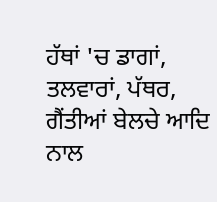ਹੱਥਾਂ 'ਚ ਡਾਗਾਂ, ਤਲਵਾਰਾਂ, ਪੱਥਰ, ਗੈਂਤੀਆਂ ਬੇਲਚੇ ਆਦਿ ਨਾਲ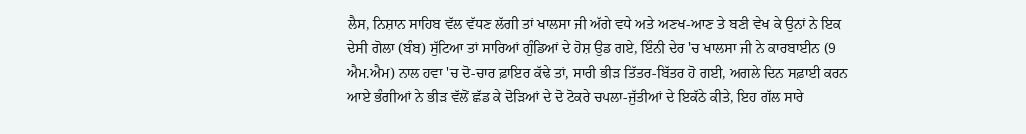ਲੈਸ, ਨਿਸ਼ਾਨ ਸਾਹਿਬ ਵੱਲ ਵੱਧਣ ਲੱਗੀ ਤਾਂ ਖਾਲਸਾ ਜੀ ਅੱਗੇ ਵਧੇ ਅਤੇ ਅਣਖ-ਆਣ ਤੇ ਬਣੀ ਵੇਖ ਕੇ ਉਨਾਂ ਨੇ ਇਕ ਦੇਸੀ ਗੋਲਾ (ਬੰਬ) ਸੁੱਟਿਆ ਤਾਂ ਸਾਰਿਆਂ ਗੁੰਡਿਆਂ ਦੇ ਹੋਸ਼ ਉਡ ਗਏ, ਇੰਨੀ ਦੇਰ 'ਚ ਖਾਲਸਾ ਜੀ ਨੇ ਕਾਰਬਾਈਨ (9 ਐਮ.ਐਮ) ਨਾਲ ਹਵਾ 'ਚ ਦੋ-ਚਾਰ ਫ਼ਾਇਰ ਕੱਢੇ ਤਾਂ, ਸਾਰੀ ਭੀਡ਼ ਤਿੱਤਰ-ਬਿੱਤਰ ਹੋ ਗਈ, ਅਗਲੇ ਦਿਨ ਸਫ਼ਾਈ ਕਰਨ ਆਏ ਭੰਗੀਆਂ ਨੇ ਭੀਡ਼ ਵੱਲੋਂ ਛੱਡ ਕੇ ਦੋਡ਼ਿਆਂ ਦੇ ਦੋ ਟੋਕਰੇ ਚਪਲਾ-ਜੁੱਤੀਆਂ ਦੇ ਇਕੱਠੇ ਕੀਤੇ, ਇਹ ਗੱਲ ਸਾਰੇ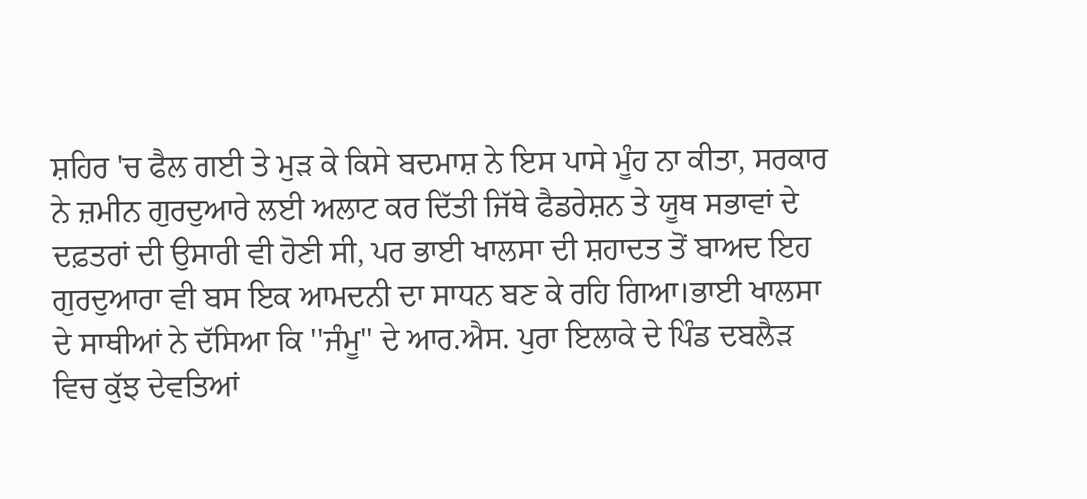ਸ਼ਹਿਰ 'ਚ ਫੈਲ ਗਈ ਤੇ ਮੁਡ਼ ਕੇ ਕਿਸੇ ਬਦਮਾਸ਼ ਨੇ ਇਸ ਪਾਸੇ ਮੂੰਹ ਨਾ ਕੀਤਾ, ਸਰਕਾਰ ਨੇ ਜ਼ਮੀਨ ਗੁਰਦੁਆਰੇ ਲਈ ਅਲਾਟ ਕਰ ਦਿੱਤੀ ਜਿੱਥੇ ਫੈਡਰੇਸ਼ਨ ਤੇ ਯੂਥ ਸਭਾਵਾਂ ਦੇ ਦਫ਼ਤਰਾਂ ਦੀ ਉਸਾਰੀ ਵੀ ਹੋਣੀ ਸੀ, ਪਰ ਭਾਈ ਖਾਲਸਾ ਦੀ ਸ਼ਹਾਦਤ ਤੋਂ ਬਾਅਦ ਇਹ ਗੁਰਦੁਆਰਾ ਵੀ ਬਸ ਇਕ ਆਮਦਨੀ ਦਾ ਸਾਧਨ ਬਣ ਕੇ ਰਹਿ ਗਿਆ।ਭਾਈ ਖਾਲਸਾ ਦੇ ਸਾਥੀਆਂ ਨੇ ਦੱਸਿਆ ਕਿ ''ਜੰਮੂ'' ਦੇ ਆਰ.ਐਸ. ਪੁਰਾ ਇਲਾਕੇ ਦੇ ਪਿੰਡ ਦਬਲੈਡ਼ ਵਿਚ ਕੁੱਝ ਦੇਵਤਿਆਂ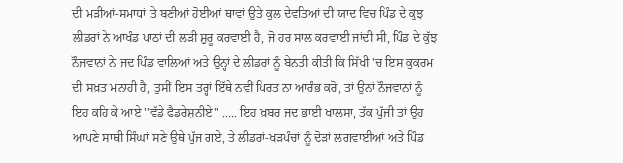ਦੀ ਮਡ਼ੀਆਂ-ਸਮਾਧਾਂ ਤੇ ਬਣੀਆਂ ਹੋਈਆਂ ਥਾਵਾਂ ਉਤੇ ਕੁਲ ਦੇਵਤਿਆਂ ਦੀ ਯਾਦ ਵਿਚ ਪਿੰਡ ਦੇ ਕੁਝ ਲੀਡਰਾਂ ਨੇ ਆਖੰਡ ਪਾਠਾਂ ਦੀ ਲਡ਼ੀ ਸ਼ੁਰੂ ਕਰਵਾਈ ਹੈ, ਜੋ ਹਰ ਸਾਲ ਕਰਵਾਈ ਜਾਂਦੀ ਸੀ, ਪਿੰਡ ਦੇ ਕੁੱਝ ਨੌਜਵਾਨਾਂ ਨੇ ਜਦ ਪਿੰਡ ਵਾਲਿਆਂ ਅਤੇ ਉਨ੍ਹਾਂ ਦੇ ਲੀਡਰਾਂ ਨੂੰ ਬੇਨਤੀ ਕੀਤੀ ਕਿ ਸਿੱਖੀ 'ਚ ਇਸ ਕੁਕਰਮ ਦੀ ਸਖ਼ਤ ਮਨਾਹੀ ਹੈ, ਤੁਸੀਂ ਇਸ ਤਰ੍ਹਾਂ ਇੱਥੇ ਨਵੀਂ ਪਿਰਤ ਨਾ ਆਰੰਭ ਕਰੋ, ਤਾਂ ਉਨਾਂ ਨੌਜਵਾਨਾਂ ਨੂੰ ਇਹ ਕਹਿ ਕੇ ਆਏ ''ਵੱਡੇ ਫੈਡਰੇਸ਼ਨੀਏ'' ..... ਇਹ ਖ਼ਬਰ ਜਦ ਭਾਈ ਖਾਲਸਾ, ਤੱਕ ਪੁੱਜੀ ਤਾਂ ਉਹ ਆਪਣੇ ਸਾਥੀ ਸਿੰਘਾਂ ਸਣੇ ਉਥੇ ਪੁੱਜ ਗਏ, ਤੇ ਲੀਡਰਾਂ-ਖਡ਼ਪੰਚਾਂ ਨੂੰ ਦੋਡ਼ਾਂ ਲਗਵਾਈਆਂ ਅਤੇ ਪਿੰਡ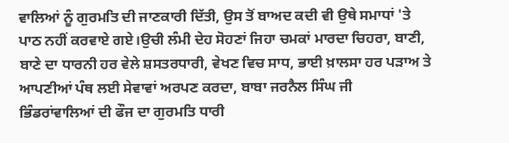ਵਾਲਿਆਂ ਨੂੰ ਗੁਰਮਤਿ ਦੀ ਜਾਣਕਾਰੀ ਦਿੱਤੀ, ਉਸ ਤੋਂ ਬਾਅਦ ਕਦੀ ਵੀ ਉਥੇ ਸਮਾਧਾਂ 'ਤੇ ਪਾਠ ਨਹੀਂ ਕਰਵਾਏ ਗਏ।ਉਚੀ ਲੰਮੀ ਦੇਹ ਸੋਹਣਾਂ ਜਿਹਾ ਚਮਕਾਂ ਮਾਰਦਾ ਚਿਹਰਾ, ਬਾਣੀ, ਬਾਣੇ ਦਾ ਧਾਰਨੀ ਹਰ ਵੇਲੇ ਸ਼ਸਤਰਧਾਰੀ, ਵੇਖਣ ਵਿਚ ਸਾਧ, ਭਾਈ ਖ਼ਾਲਸਾ ਹਰ ਪਡ਼ਾਅ ਤੇ ਆਪਣੀਆਂ ਪੰਥ ਲਈ ਸੇਵਾਵਾਂ ਅਰਪਣ ਕਰਦਾ, ਬਾਬਾ ਜਰਨੈਲ ਸਿੰਘ ਜੀ ਭਿੰਡਰਾਂਵਾਲਿਆਂ ਦੀ ਫੌਜ ਦਾ ਗੁਰਮਤਿ ਧਾਰੀ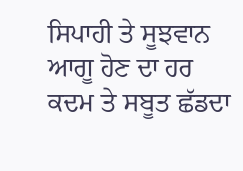ਸਿਪਾਹੀ ਤੇ ਸੂਝਵਾਨ ਆਗੂ ਹੋਣ ਦਾ ਹਰ ਕਦਮ ਤੇ ਸਬੂਤ ਛੱਡਦਾ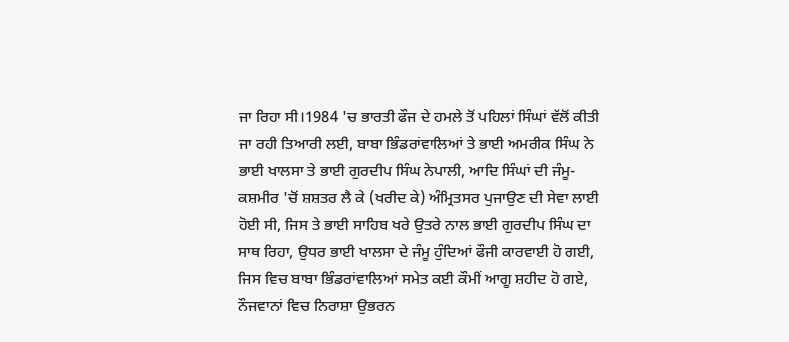ਜਾ ਰਿਹਾ ਸੀ।1984 'ਚ ਭਾਰਤੀ ਫੌਜ ਦੇ ਹਮਲੇ ਤੋਂ ਪਹਿਲਾਂ ਸਿੰਘਾਂ ਵੱਲੋਂ ਕੀਤੀ ਜਾ ਰਹੀ ਤਿਆਰੀ ਲਈ, ਬਾਬਾ ਭਿੰਡਰਾਂਵਾਲਿਆਂ ਤੇ ਭਾਈ ਅਮਰੀਕ ਸਿੰਘ ਨੇ ਭਾਈ ਖਾਲਸਾ ਤੇ ਭਾਈ ਗੁਰਦੀਪ ਸਿੰਘ ਨੇਪਾਲੀ, ਆਦਿ ਸਿੰਘਾਂ ਦੀ ਜੰਮੂ-ਕਸ਼ਮੀਰ 'ਚੋਂ ਸ਼ਸ਼ਤਰ ਲੈ ਕੇ (ਖਰੀਦ ਕੇ) ਅੰਮ੍ਰਿਤਸਰ ਪੁਜਾਉਣ ਦੀ ਸੇਵਾ ਲਾਈ ਹੋਈ ਸੀ, ਜਿਸ ਤੇ ਭਾਈ ਸਾਹਿਬ ਖਰੇ ਉਤਰੇ ਨਾਲ ਭਾਈ ਗੁਰਦੀਪ ਸਿੰਘ ਦਾ ਸਾਥ ਰਿਹਾ, ਉਧਰ ਭਾਈ ਖਾਲਸਾ ਦੇ ਜੰਮੂ ਹੁੰਦਿਆਂ ਫੌਜੀ ਕਾਰਵਾਈ ਹੋ ਗਈ, ਜਿਸ ਵਿਚ ਬਾਬਾ ਭਿੰਡਰਾਂਵਾਲਿਆਂ ਸਮੇਤ ਕਈ ਕੌਮੀਂ ਆਗੂ ਸ਼ਹੀਦ ਹੋ ਗਏ, ਨੌਜਵਾਨਾਂ ਵਿਚ ਨਿਰਾਸ਼ਾ ਉਭਰਨ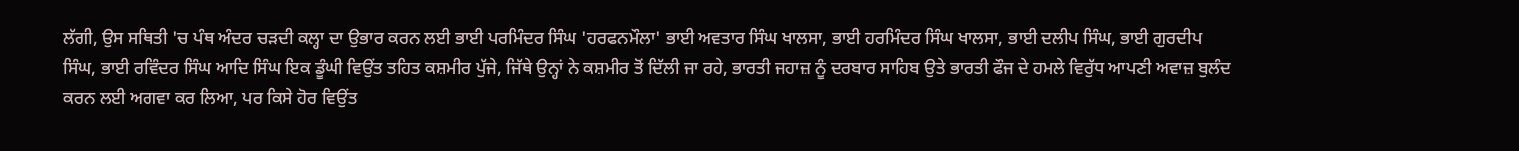ਲੱਗੀ, ਉਸ ਸਥਿਤੀ 'ਚ ਪੰਥ ਅੰਦਰ ਚਡ਼ਦੀ ਕਲ੍ਹਾ ਦਾ ਉਭਾਰ ਕਰਨ ਲਈ ਭਾਈ ਪਰਮਿੰਦਰ ਸਿੰਘ 'ਹਰਫਨਮੌਲਾ' ਭਾਈ ਅਵਤਾਰ ਸਿੰਘ ਖਾਲਸਾ, ਭਾਈ ਹਰਮਿੰਦਰ ਸਿੰਘ ਖਾਲਸਾ, ਭਾਈ ਦਲੀਪ ਸਿੰਘ, ਭਾਈ ਗੁਰਦੀਪ ਸਿੰਘ, ਭਾਈ ਰਵਿੰਦਰ ਸਿੰਘ ਆਦਿ ਸਿੰਘ ਇਕ ਡੂੰਘੀ ਵਿਉਂਤ ਤਹਿਤ ਕਸ਼ਮੀਰ ਪੁੱਜੇ, ਜਿੱਥੇ ਉਨ੍ਹਾਂ ਨੇ ਕਸ਼ਮੀਰ ਤੋਂ ਦਿੱਲੀ ਜਾ ਰਹੇ, ਭਾਰਤੀ ਜਹਾਜ਼ ਨੂੰ ਦਰਬਾਰ ਸਾਹਿਬ ਉਤੇ ਭਾਰਤੀ ਫੌਜ ਦੇ ਹਮਲੇ ਵਿਰੁੱਧ ਆਪਣੀ ਅਵਾਜ਼ ਬੁਲੰਦ ਕਰਨ ਲਈ ਅਗਵਾ ਕਰ ਲਿਆ, ਪਰ ਕਿਸੇ ਹੋਰ ਵਿਉਂਤ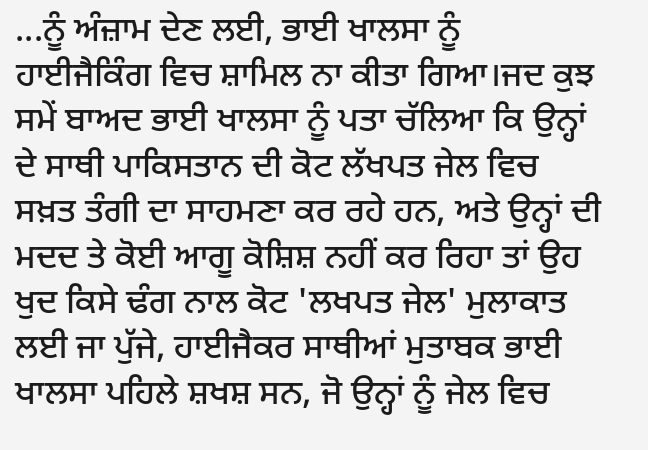...ਨੂੰ ਅੰਜ਼ਾਮ ਦੇਣ ਲਈ, ਭਾਈ ਖਾਲਸਾ ਨੂੰ ਹਾਈਜੈਕਿੰਗ ਵਿਚ ਸ਼ਾਮਿਲ ਨਾ ਕੀਤਾ ਗਿਆ।ਜਦ ਕੁਝ ਸਮੇਂ ਬਾਅਦ ਭਾਈ ਖਾਲਸਾ ਨੂੰ ਪਤਾ ਚੱਲਿਆ ਕਿ ਉਨ੍ਹਾਂ ਦੇ ਸਾਥੀ ਪਾਕਿਸਤਾਨ ਦੀ ਕੋਟ ਲੱਖਪਤ ਜੇਲ ਵਿਚ ਸਖ਼ਤ ਤੰਗੀ ਦਾ ਸਾਹਮਣਾ ਕਰ ਰਹੇ ਹਨ, ਅਤੇ ਉਨ੍ਹਾਂ ਦੀ ਮਦਦ ਤੇ ਕੋਈ ਆਗੂ ਕੋਸ਼ਿਸ਼ ਨਹੀਂ ਕਰ ਰਿਹਾ ਤਾਂ ਉਹ ਖੁਦ ਕਿਸੇ ਢੰਗ ਨਾਲ ਕੋਟ 'ਲਖਪਤ ਜੇਲ' ਮੁਲਾਕਾਤ ਲਈ ਜਾ ਪੁੱਜੇ, ਹਾਈਜੈਕਰ ਸਾਥੀਆਂ ਮੁਤਾਬਕ ਭਾਈ ਖਾਲਸਾ ਪਹਿਲੇ ਸ਼ਖਸ਼ ਸਨ, ਜੋ ਉਨ੍ਹਾਂ ਨੂੰ ਜੇਲ ਵਿਚ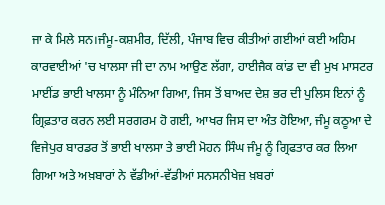ਜਾ ਕੇ ਮਿਲੇ ਸਨ।ਜੰਮੂ-ਕਸ਼ਮੀਰ, ਦਿੱਲੀ, ਪੰਜਾਬ ਵਿਚ ਕੀਤੀਆਂ ਗਈਆਂ ਕਈ ਅਹਿਮ ਕਾਰਵਾਈਆਂ 'ਚ ਖਾਲਸਾ ਜੀ ਦਾ ਨਾਮ ਆਉਣ ਲੱਗਾ, ਹਾਈਜੈਕ ਕਾਂਡ ਦਾ ਵੀ ਮੁਖ ਮਾਸਟਰ ਮਾਈਂਡ ਭਾਈ ਖਾਲਸਾ ਨੂੰ ਮੰਨਿਆ ਗਿਆ, ਜਿਸ ਤੋਂ ਬਾਅਦ ਦੇਸ਼ ਭਰ ਦੀ ਪੁਲਿਸ ਇਨਾਂ ਨੂੰ ਗ੍ਰਿਫ਼ਤਾਰ ਕਰਨ ਲਈ ਸਰਗਰਮ ਹੋ ਗਈ, ਆਖਰ ਜਿਸ ਦਾ ਅੰਤ ਹੋਇਆ, ਜੰਮੂ ਕਠੂਆ ਦੇ ਵਿਜੇਪੁਰ ਬਾਰਡਰ ਤੋਂ ਭਾਈ ਖਾਲਸਾ ਤੇ ਭਾਈ ਮੋਹਨ ਸਿੰਘ ਜੰਮੂ ਨੂੰ ਗ੍ਰਿਫਤਾਰ ਕਰ ਲਿਆ ਗਿਆ ਅਤੇ ਅਖ਼ਬਾਰਾਂ ਨੇ ਵੱਡੀਆਂ-ਵੱਡੀਆਂ ਸਨਸਨੀਖੇਜ਼ ਖ਼ਬਰਾਂ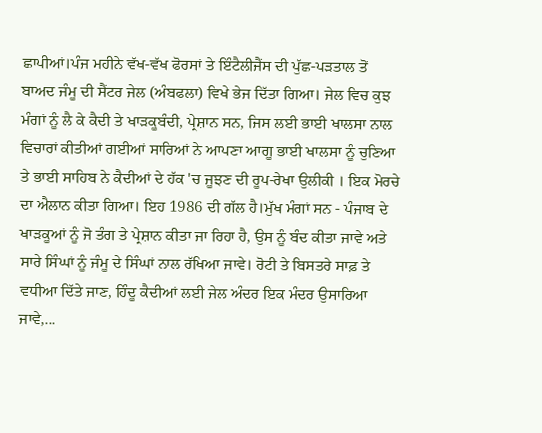ਛਾਪੀਆਂ।ਪੰਜ ਮਹੀਨੇ ਵੱਖ-ਵੱਖ ਫੋਰਸਾਂ ਤੇ ਇੰਟੈਲੀਜੈਂਸ ਦੀ ਪੁੱਛ-ਪਡ਼ਤਾਲ ਤੋਂ ਬਾਅਦ ਜੰਮੂ ਦੀ ਸੈਂਟਰ ਜੇਲ (ਅੰਬਫਲਾ) ਵਿਖੇ ਭੇਜ ਦਿੱਤਾ ਗਿਆ। ਜੇਲ ਵਿਚ ਕੁਝ ਮੰਗਾਂ ਨੂੰ ਲੈ ਕੇ ਕੈਦੀ ਤੇ ਖਾਡ਼ਕੂਬੰਦੀ, ਪ੍ਰੇਸ਼ਾਨ ਸਨ, ਜਿਸ ਲਈ ਭਾਈ ਖਾਲਸਾ ਨਾਲ ਵਿਚਾਰਾਂ ਕੀਤੀਆਂ ਗਈਆਂ ਸਾਰਿਆਂ ਨੇ ਆਪਣਾ ਆਗੂ ਭਾਈ ਖਾਲਸਾ ਨੂੰ ਚੁਣਿਆ ਤੇ ਭਾਈ ਸਾਹਿਬ ਨੇ ਕੈਦੀਆਂ ਦੇ ਹੱਕ 'ਚ ਜੂਝਣ ਦੀ ਰੂਪ-ਰੇਖਾ ਉਲੀਕੀ । ਇਕ ਮੋਰਚੇ ਦਾ ਐਲਾਨ ਕੀਤਾ ਗਿਆ। ਇਹ 1986 ਦੀ ਗੱਲ ਹੈ।ਮੁੱਖ ਮੰਗਾਂ ਸਨ - ਪੰਜਾਬ ਦੇ ਖਾਡ਼ਕੂਆਂ ਨੂੰ ਜੋ ਤੰਗ ਤੇ ਪ੍ਰੇਸ਼ਾਨ ਕੀਤਾ ਜਾ ਰਿਹਾ ਹੈ, ਉਸ ਨੂੰ ਬੰਦ ਕੀਤਾ ਜਾਵੇ ਅਤੇ ਸਾਰੇ ਸਿੰਘਾਂ ਨੂੰ ਜੰਮੂ ਦੇ ਸਿੰਘਾਂ ਨਾਲ ਰੱਖਿਆ ਜਾਵੇ। ਰੋਟੀ ਤੇ ਬਿਸਤਰੇ ਸਾਫ਼ ਤੇ ਵਧੀਆ ਦਿੱਤੇ ਜਾਣ, ਹਿੰਦੂ ਕੈਦੀਆਂ ਲਈ ਜੇਲ ਅੰਦਰ ਇਕ ਮੰਦਰ ਉਸਾਰਿਆ ਜਾਵੇ,...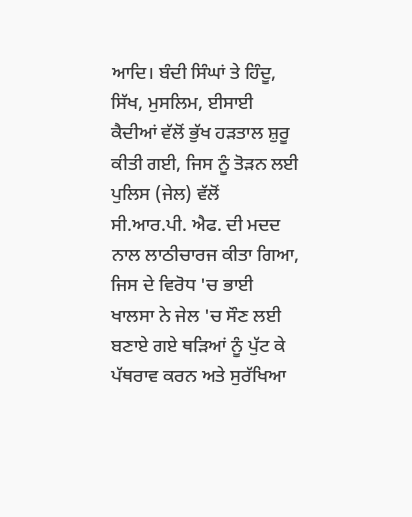ਆਦਿ। ਬੰਦੀ ਸਿੰਘਾਂ ਤੇ ਹਿੰਦੂ, ਸਿੱਖ, ਮੁਸਲਿਮ, ਈਸਾਈ ਕੈਦੀਆਂ ਵੱਲੋਂ ਭੁੱਖ ਹਡ਼ਤਾਲ ਸ਼ੁਰੂ ਕੀਤੀ ਗਈ, ਜਿਸ ਨੂੰ ਤੋਡ਼ਨ ਲਈ ਪੁਲਿਸ (ਜੇਲ) ਵੱਲੋਂ ਸੀ.ਆਰ.ਪੀ. ਐਫ. ਦੀ ਮਦਦ ਨਾਲ ਲਾਠੀਚਾਰਜ ਕੀਤਾ ਗਿਆ, ਜਿਸ ਦੇ ਵਿਰੋਧ 'ਚ ਭਾਈ ਖਾਲਸਾ ਨੇ ਜੇਲ 'ਚ ਸੌਣ ਲਈ ਬਣਾਏ ਗਏ ਥਡ਼ਿਆਂ ਨੂੰ ਪੁੱਟ ਕੇ ਪੱਥਰਾਵ ਕਰਨ ਅਤੇ ਸੁਰੱਖਿਆ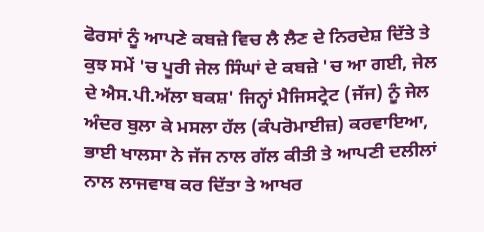ਫੋਰਸਾਂ ਨੂੰ ਆਪਣੇ ਕਬਜ਼ੇ ਵਿਚ ਲੈ ਲੈਣ ਦੇ ਨਿਰਦੇਸ਼ ਦਿੱਤੇ ਤੇ ਕੁਝ ਸਮੇਂ 'ਚ ਪੂਰੀ ਜੇਲ ਸਿੰਘਾਂ ਦੇ ਕਬਜ਼ੇ 'ਚ ਆ ਗਈ, ਜੇਲ ਦੇ ਐਸ.ਪੀ.ਅੱਲਾ ਬਕਸ਼' ਜਿਨ੍ਹਾਂ ਮੈਜਿਸਟ੍ਰੇਟ (ਜੱਜ) ਨੂੰ ਜੇਲ ਅੰਦਰ ਬੁਲਾ ਕੇ ਮਸਲਾ ਹੱਲ (ਕੰਪਰੋਮਾਈਜ਼) ਕਰਵਾਇਆ, ਭਾਈ ਖਾਲਸਾ ਨੇ ਜੱਜ ਨਾਲ ਗੱਲ ਕੀਤੀ ਤੇ ਆਪਣੀ ਦਲੀਲਾਂ ਨਾਲ ਲਾਜਵਾਬ ਕਰ ਦਿੱਤਾ ਤੇ ਆਖਰ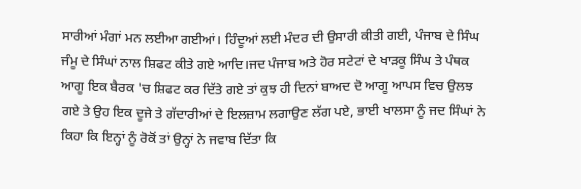ਸਾਰੀਆਂ ਮੰਗਾਂ ਮਨ ਲਈਆ ਗਈਆਂ। ਹਿੰਦੂਆਂ ਲਈ ਮੰਦਰ ਦੀ ਉਸਾਰੀ ਕੀਤੀ ਗਈ, ਪੰਜਾਬ ਦੇ ਸਿੰਘ ਜੰਮੂ ਦੇ ਸਿੰਘਾਂ ਨਾਲ ਸ਼ਿਫਟ ਕੀਤੇ ਗਏ ਆਦਿ।ਜਦ ਪੰਜਾਬ ਅਤੇ ਹੋਰ ਸਟੇਟਾਂ ਦੇ ਖਾਡ਼ਕੂ ਸਿੰਘ ਤੇ ਪੰਥਕ ਆਗੂ ਇਕ ਬੈਰਕ 'ਚ ਸ਼ਿਫਟ ਕਰ ਦਿੱਤੇ ਗਏ ਤਾਂ ਕੁਝ ਹੀ ਦਿਨਾਂ ਬਾਅਦ ਦੋ ਆਗੂ ਆਪਸ ਵਿਚ ਉਲਝ ਗਏ ਤੇ ਉਹ ਇਕ ਦੂਜੇ ਤੇ ਗੱਦਾਰੀਆਂ ਦੇ ਇਲਜ਼ਾਮ ਲਗਾਉਣ ਲੱਗ ਪਏ, ਭਾਈ ਖਾਲਸਾ ਨੂੰ ਜਦ ਸਿੰਘਾਂ ਨੇ ਕਿਹਾ ਕਿ ਇਨ੍ਹਾਂ ਨੂੰ ਰੋਕੋਂ ਤਾਂ ਉਨ੍ਹਾਂ ਨੇ ਜਵਾਬ ਦਿੱਤਾ ਕਿ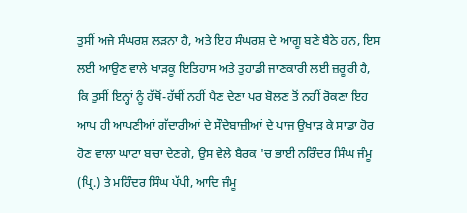ਤੁਸੀਂ ਅਜੇ ਸੰਘਰਸ਼ ਲਡ਼ਨਾ ਹੈ, ਅਤੇ ਇਹ ਸੰਘਰਸ਼ ਦੇ ਆਗੂ ਬਣੇ ਬੈਠੇ ਹਨ, ਇਸ ਲਈ ਆਉਣ ਵਾਲੇ ਖਾਡ਼ਕੂ ਇਤਿਹਾਸ ਅਤੇ ਤੁਹਾਡੀ ਜਾਣਕਾਰੀ ਲਈ ਜ਼ਰੂਰੀ ਹੈ, ਕਿ ਤੁਸੀਂ ਇਨ੍ਹਾਂ ਨੂੰ ਹੱਥੋਂ-ਹੱਥੀਂ ਨਹੀਂ ਪੈਣ ਦੇਣਾ ਪਰ ਬੋਲਣ ਤੋਂ ਨਹੀਂ ਰੋਕਣਾ ਇਹ ਆਪ ਹੀ ਆਪਣੀਆਂ ਗੱਦਾਰੀਆਂ ਦੇ ਸੌਦੇਬਾਜ਼ੀਆਂ ਦੇ ਪਾਜ ਉਖਾਡ਼ ਕੇ ਸਾਡਾ ਹੋਰ ਹੋਣ ਵਾਲਾ ਘਾਟਾ ਬਚਾ ਦੇਣਗੇ, ਉਸ ਵੇਲੇ ਬੈਰਕ 'ਚ ਭਾਈ ਨਰਿੰਦਰ ਸਿੰਘ ਜੰਮੂ (ਪ੍ਰਿ.) ਤੇ ਮਹਿੰਦਰ ਸਿੰਘ ਪੱਪੀ, ਆਦਿ ਜੰਮੂ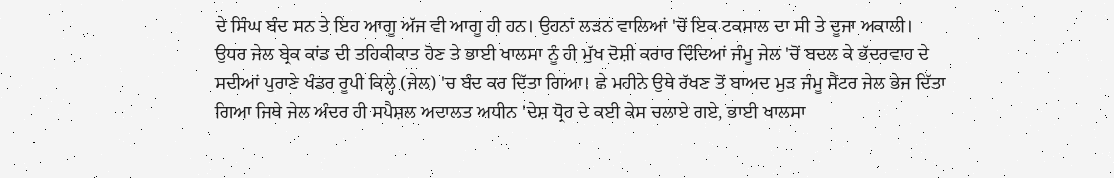ਦੇ ਸਿੰਘ ਬੰਦ ਸਨ ਤੇ ਇਹ ਆਗੂ ਅੱਜ ਵੀ ਆਗੂ ਹੀ ਹਨ। ਉਹਨਾਂ ਲਡ਼ਨ ਵਾਲਿਆਂ 'ਚੋਂ ਇਕ ਟਕਸਾਲ ਦਾ ਸੀ ਤੇ ਦੂਜਾ ਅਕਾਲੀ।
ਉਧਰ ਜੇਲ ਬ੍ਰੇਕ ਕਾਂਡ ਦੀ ਤਹਿਕੀਕਾਤ ਹੋਣ ਤੇ ਭਾਈ ਖਾਲਸਾ ਨੂੰ ਹੀ ਮੁੱਖ ਦੋਸ਼ੀ ਕਰਾਰ ਦਿੰਦਿਆਂ ਜੰਮੂ ਜੇਲ 'ਚੋਂ ਬਦਲ ਕੇ ਭੱਦਰਵਾਹ ਦੇ ਸਦੀਆਂ ਪੁਰਾਣੇ ਖੰਡਰ ਰੂਪੀ ਕਿਲ੍ਹੇ (ਜੇਲ) 'ਚ ਬੰਦ ਕਰ ਦਿੱਤਾ ਗਿਆ। ਛੇ ਮਹੀਨੇ ਉਥੇ ਰੱਖਣ ਤੋਂ ਬਾਅਦ ਮੁਡ਼ ਜੰਮੂ ਸੈਂਟਰ ਜੇਲ ਭੇਜ ਦਿੱਤਾ ਗਿਆ ਜਿਥੇ ਜੇਲ ਅੰਦਰ ਹੀ ਸਪੈਸ਼ਲ ਅਦਾਲਤ ਅਧੀਨ 'ਦੇਸ਼ ਧ੍ਰੋਹ ਦੇ ਕਈ ਕੇਸ ਚਲਾਏ ਗਏ, ਭਾਈ ਖਾਲਸਾ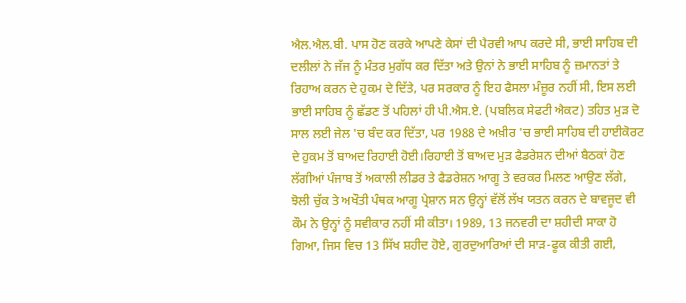ਐਲ.ਐਲ.ਬੀ. ਪਾਸ ਹੋਣ ਕਰਕੇ ਆਪਣੇ ਕੇਸਾਂ ਦੀ ਪੈਰਵੀ ਆਪ ਕਰਦੇ ਸੀ, ਭਾਈ ਸਾਹਿਬ ਦੀ ਦਲੀਲਾਂ ਨੇ ਜੱਜ ਨੂੰ ਮੰਤਰ ਮੁਗੱਧ ਕਰ ਦਿੱਤਾ ਅਤੇ ਉਨਾਂ ਨੇ ਭਾਈ ਸਾਹਿਬ ਨੂੰ ਜ਼ਮਾਨਤਾਂ ਤੇ ਰਿਹਾਅ ਕਰਨ ਦੇ ਹੁਕਮ ਦੇ ਦਿੱਤੇ, ਪਰ ਸਰਕਾਰ ਨੂੰ ਇਹ ਫੈਸਲਾ ਮੰਜ਼ੂਰ ਨਹੀਂ ਸੀ, ਇਸ ਲਈ ਭਾਈ ਸਾਹਿਬ ਨੂੰ ਛੱਡਣ ਤੋਂ ਪਹਿਲਾਂ ਹੀ ਪੀ.ਐਸ.ਏ. (ਪਬਲਿਕ ਸੇਫਟੀ ਐਕਟ) ਤਹਿਤ ਮੁਡ਼ ਦੋ ਸਾਲ ਲਈ ਜੇਲ 'ਚ ਬੰਦ ਕਰ ਦਿੱਤਾ, ਪਰ 1988 ਦੇ ਅਖ਼ੀਰ 'ਚ ਭਾਈ ਸਾਹਿਬ ਦੀ ਹਾਈਕੋਰਟ ਦੇ ਹੁਕਮ ਤੋਂ ਬਾਅਦ ਰਿਹਾਈ ਹੋਈ।ਰਿਹਾਈ ਤੋਂ ਬਾਅਦ ਮੁਡ਼ ਫੈਡਰੇਸ਼ਨ ਦੀਆਂ ਬੈਠਕਾਂ ਹੋਣ ਲੱਗੀਆਂ ਪੰਜਾਬ ਤੋਂ ਅਕਾਲੀ ਲੀਡਰ ਤੇ ਫੈਡਰੇਸ਼ਨ ਆਗੂ ਤੇ ਵਰਕਰ ਮਿਲਣ ਆਉਣ ਲੱਗੇ, ਝੋਲੀ ਚੁੱਕ ਤੇ ਅਖੌਤੀ ਪੰਥਕ ਆਗੂ ਪ੍ਰੇਸ਼ਾਨ ਸਨ ਉਨ੍ਹਾਂ ਵੱਲੋਂ ਲੱਖ ਯਤਨ ਕਰਨ ਦੇ ਬਾਵਜੂਦ ਵੀ ਕੌਮ ਨੇ ਉਨ੍ਹਾਂ ਨੂੰ ਸਵੀਕਾਰ ਨਹੀਂ ਸੀ ਕੀਤਾ। 1989, 13 ਜਨਵਰੀ ਦਾ ਸ਼ਹੀਦੀ ਸਾਕਾ ਹੋ ਗਿਆ, ਜਿਸ ਵਿਚ 13 ਸਿੱਖ ਸ਼ਹੀਦ ਹੋਏ, ਗੁਰਦੁਆਰਿਆਂ ਦੀ ਸਾਡ਼-ਫੂਕ ਕੀਤੀ ਗਈ,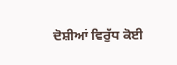ਦੋਸ਼ੀਆਂ ਵਿਰੁੱਧ ਕੋਈ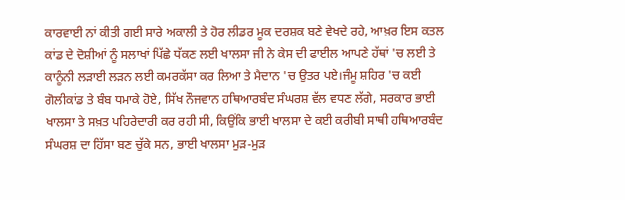ਕਾਰਵਾਈ ਨਾਂ ਕੀਤੀ ਗਈ ਸਾਰੇ ਅਕਾਲੀ ਤੇ ਹੋਰ ਲੀਡਰ ਮੂਕ ਦਰਸ਼ਕ ਬਣੇ ਵੇਖਦੇ ਰਹੇ, ਆਖ਼ਰ ਇਸ ਕਤਲ ਕਾਂਡ ਦੇ ਦੋਸ਼ੀਆਂ ਨੂੰ ਸਲਾਖਾਂ ਪਿੱਛੇ ਧੱਕਣ ਲਈ ਖਾਲਸਾ ਜੀ ਨੇ ਕੇਸ ਦੀ ਫਾਈਲ ਆਪਣੇ ਹੱਥਾਂ 'ਚ ਲਈ ਤੇ ਕਾਨੂੰਨੀ ਲਡ਼ਾਈ ਲਡ਼ਨ ਲਈ ਕਮਰਕੱਸਾ ਕਰ ਲਿਆ ਤੇ ਮੈਦਾਨ 'ਚ ਉਤਰ ਪਏ।ਜੰਮੂ ਸ਼ਹਿਰ 'ਚ ਕਈ ਗੋਲੀਕਾਂਡ ਤੇ ਬੰਬ ਧਮਾਕੇ ਹੋਏ, ਸਿੱਖ ਨੌਜਵਾਨ ਹਥਿਆਰਬੰਦ ਸੰਘਰਸ਼ ਵੱਲ ਵਧਣ ਲੱਗੇ, ਸਰਕਾਰ ਭਾਈ ਖਾਲਸਾ ਤੇ ਸਖ਼ਤ ਪਹਿਰੇਦਾਰੀ ਕਰ ਰਹੀ ਸੀ, ਕਿਉਂਕਿ ਭਾਈ ਖਾਲਸਾ ਦੇ ਕਈ ਕਰੀਬੀ ਸਾਥੀ ਹਥਿਆਰਬੰਦ ਸੰਘਰਸ਼ ਦਾ ਹਿੱਸਾ ਬਣ ਚੁੱਕੇ ਸਨ, ਭਾਈ ਖਾਲਸਾ ਮੁਡ਼-ਮੁਡ਼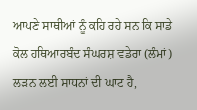ਆਪਣੇ ਸਾਥੀਆਂ ਨੂੰ ਕਹਿ ਰਹੇ ਸਨ ਕਿ ਸਾਡੇ ਕੋਲ ਹਥਿਆਰਬੰਦ ਸੰਘਰਸ਼ ਵਡੇਰਾ (ਲੰਮਾਂ) ਲਡ਼ਨ ਲਈ ਸਾਧਨਾਂ ਦੀ ਘਾਟ ਹੈ,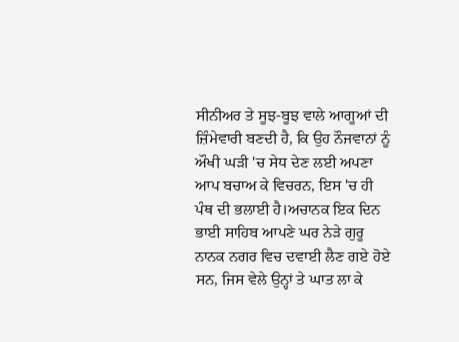ਸੀਨੀਅਰ ਤੇ ਸੂਝ-ਬੂਝ ਵਾਲੇ ਆਗੂਆਂ ਦੀ ਜ਼ਿੰਮੇਵਾਰੀ ਬਣਦੀ ਹੈ, ਕਿ ਉਹ ਨੌਜਵਾਨਾਂ ਨੂੰ ਔਖੀ ਘਡ਼ੀ 'ਚ ਸੇਧ ਦੇਣ ਲਈ ਅਪਣਾ ਆਪ ਬਚਾਅ ਕੇ ਵਿਚਰਨ, ਇਸ 'ਚ ਹੀ ਪੰਥ ਦੀ ਭਲਾਈ ਹੈ।ਅਚਾਨਕ ਇਕ ਦਿਨ ਭਾਈ ਸਾਹਿਬ ਆਪਣੇ ਘਰ ਨੇਡ਼ੇ ਗੁਰੂ ਨਾਨਕ ਨਗਰ ਵਿਚ ਦਵਾਈ ਲੈਣ ਗਏ ਹੋਏ ਸਨ, ਜਿਸ ਵੇਲੇ ਉਨ੍ਹਾਂ ਤੇ ਘਾਤ ਲਾ ਕੇ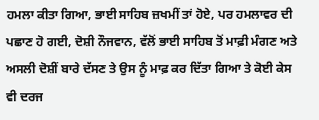ਹਮਲਾ ਕੀਤਾ ਗਿਆ, ਭਾਈ ਸਾਹਿਬ ਜ਼ਖਮੀਂ ਤਾਂ ਹੋਏ, ਪਰ ਹਮਲਾਵਰ ਦੀ ਪਛਾਣ ਹੋ ਗਈ, ਦੋਸ਼ੀ ਨੌਜਵਾਨ, ਵੱਲੋਂ ਭਾਈ ਸਾਹਿਬ ਤੋਂ ਮਾਫ਼ੀ ਮੰਗਣ ਅਤੇ ਅਸਲੀ ਦੋਸ਼ੀਂ ਬਾਰੇ ਦੱਸਣ ਤੇ ਉਸ ਨੂੰ ਮਾਫ਼ ਕਰ ਦਿੱਤਾ ਗਿਆ ਤੇ ਕੋਈ ਕੇਸ ਵੀ ਦਰਜ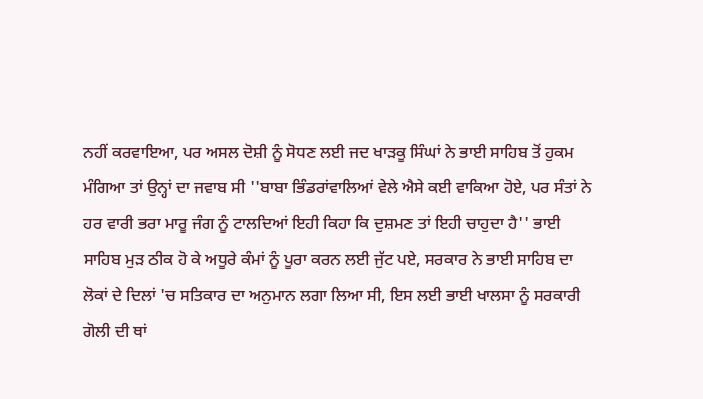ਨਹੀਂ ਕਰਵਾਇਆ, ਪਰ ਅਸਲ ਦੋਸ਼ੀ ਨੂੰ ਸੋਧਣ ਲਈ ਜਦ ਖਾਡ਼ਕੂ ਸਿੰਘਾਂ ਨੇ ਭਾਈ ਸਾਹਿਬ ਤੋਂ ਹੁਕਮ ਮੰਗਿਆ ਤਾਂ ਉਨ੍ਹਾਂ ਦਾ ਜਵਾਬ ਸੀ ''ਬਾਬਾ ਭਿੰਡਰਾਂਵਾਲਿਆਂ ਵੇਲੇ ਐਸੇ ਕਈ ਵਾਕਿਆ ਹੋਏ, ਪਰ ਸੰਤਾਂ ਨੇ ਹਰ ਵਾਰੀ ਭਰਾ ਮਾਰੂ ਜੰਗ ਨੂੰ ਟਾਲਦਿਆਂ ਇਹੀ ਕਿਹਾ ਕਿ ਦੁਸ਼ਮਣ ਤਾਂ ਇਹੀ ਚਾਹੁਦਾ ਹੈ'' ਭਾਈ ਸਾਹਿਬ ਮੁਡ਼ ਠੀਕ ਹੋ ਕੇ ਅਧੂਰੇ ਕੰਮਾਂ ਨੂੰ ਪੂਰਾ ਕਰਨ ਲਈ ਜੁੱਟ ਪਏ, ਸਰਕਾਰ ਨੇ ਭਾਈ ਸਾਹਿਬ ਦਾ ਲੋਕਾਂ ਦੇ ਦਿਲਾਂ 'ਚ ਸਤਿਕਾਰ ਦਾ ਅਨੁਮਾਨ ਲਗਾ ਲਿਆ ਸੀ, ਇਸ ਲਈ ਭਾਈ ਖਾਲਸਾ ਨੂੰ ਸਰਕਾਰੀ ਗੋਲੀ ਦੀ ਥਾਂ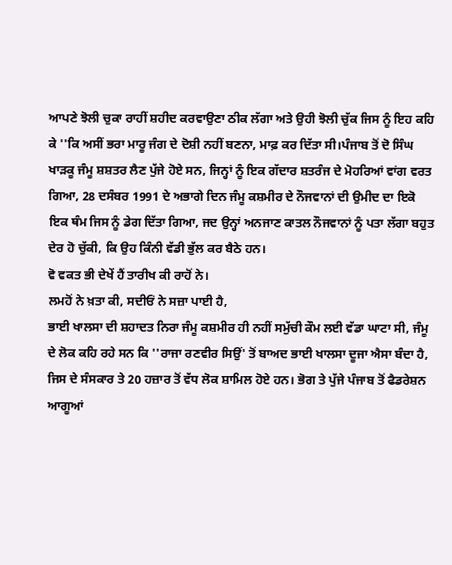ਆਪਣੇ ਝੋਲੀ ਚੁਕਾ ਰਾਹੀਂ ਸ਼ਹੀਦ ਕਰਵਾਉਣਾ ਠੀਕ ਲੱਗਾ ਅਤੇ ਉਹੀ ਝੋਲੀ ਚੁੱਕ ਜਿਸ ਨੂੰ ਇਹ ਕਹਿ ਕੇ ''ਕਿ ਅਸੀਂ ਭਰਾ ਮਾਰੂ ਜੰਗ ਦੇ ਦੋਸ਼ੀ ਨਹੀਂ ਬਣਨਾ, ਮਾਫ਼ ਕਰ ਦਿੱਤਾ ਸੀ।ਪੰਜਾਬ ਤੋਂ ਦੋ ਸਿੰਘ ਖਾਡ਼ਕੂ ਜੰਮੂ ਸ਼ਸ਼ਤਰ ਲੈਣ ਪੁੱਜੇ ਹੋਏ ਸਨ, ਜਿਨ੍ਹਾਂ ਨੂੰ ਇਕ ਗੱਦਾਰ ਸ਼ਤਰੰਜ ਦੇ ਮੋਹਰਿਆਂ ਵਾਂਗ ਵਰਤ ਗਿਆ, 28 ਦਸੰਬਰ 1991 ਦੇ ਅਭਾਗੇ ਦਿਨ ਜੰਮੂ ਕਸ਼ਮੀਰ ਦੇ ਨੌਜਵਾਨਾਂ ਦੀ ਉਮੀਦ ਦਾ ਇਕੋ ਇਕ ਥੰਮ ਜਿਸ ਨੂੰ ਡੇਗ ਦਿੱਤਾ ਗਿਆ, ਜਦ ਉਨ੍ਹਾਂ ਅਨਜਾਣ ਕਾਤਲ ਨੌਜਵਾਨਾਂ ਨੂੰ ਪਤਾ ਲੱਗਾ ਬਹੁਤ ਦੇਰ ਹੋ ਚੁੱਕੀ, ਕਿ ਉਹ ਕਿੰਨੀ ਵੱਡੀ ਭੁੱਲ ਕਰ ਬੈਠੇ ਹਨ।
ਵੋ ਵਕਤ ਭੀ ਦੇਖੇਂ ਹੈਂ ਤਾਰੀਖ ਕੀ ਰਾਹੋਂ ਨੇ।
ਲਮਹੋਂ ਨੇ ਖ਼ਤਾ ਕੀ, ਸਦੀਓਂ ਨੇ ਸਜ਼ਾ ਪਾਈ ਹੈ,
ਭਾਈ ਖਾਲਸਾ ਦੀ ਸ਼ਹਾਦਤ ਨਿਰਾ ਜੰਮੂ ਕਸ਼ਮੀਰ ਹੀ ਨਹੀਂ ਸਮੁੱਚੀ ਕੌਮ ਲਈ ਵੱਡਾ ਘਾਟਾ ਸੀ, ਜੰਮੂ ਦੇ ਲੋਕ ਕਹਿ ਰਹੇ ਸਨ ਕਿ ''ਰਾਜਾ ਰਣਵੀਰ ਸਿਉਂ' ਤੋਂ ਬਾਅਦ ਭਾਈ ਖਾਲਸਾ ਦੂਜਾ ਐਸਾ ਬੰਦਾ ਹੈ, ਜਿਸ ਦੇ ਸੰਸਕਾਰ ਤੇ 20 ਹਜ਼ਾਰ ਤੋਂ ਵੱਧ ਲੋਕ ਸ਼ਾਮਿਲ ਹੋਏ ਹਨ। ਭੋਗ ਤੇ ਪੁੱਜੇ ਪੰਜਾਬ ਤੋਂ ਫੈਡਰੇਸ਼ਨ ਆਗੂਆਂ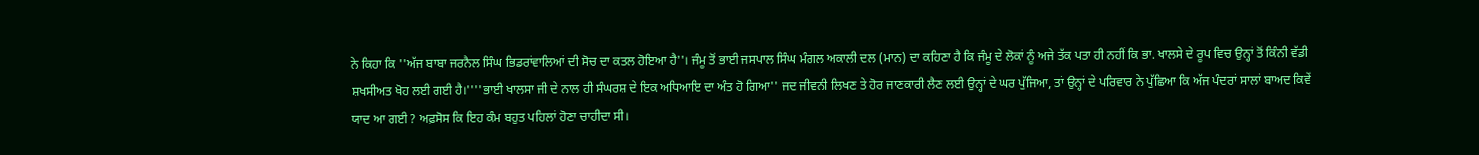ਨੇ ਕਿਹਾ ਕਿ ''ਅੱਜ ਬਾਬਾ ਜਰਨੈਲ ਸਿੰਘ ਭਿਡਰਾਂਵਾਲਿਆਂ ਦੀ ਸੋਚ ਦਾ ਕਤਲ ਹੋਇਆ ਹੈ''। ਜੰਮੂ ਤੋਂ ਭਾਈ ਜਸਪਾਲ ਸਿੰਘ ਮੰਗਲ ਅਕਾਲੀ ਦਲ (ਮਾਨ) ਦਾ ਕਹਿਣਾ ਹੈ ਕਿ ਜੰਮੂ ਦੇ ਲੋਕਾਂ ਨੂੰ ਅਜੇ ਤੱਕ ਪਤਾ ਹੀ ਨਹੀਂ ਕਿ ਭਾ. ਖਾਲਸੇ ਦੇ ਰੂਪ ਵਿਚ ਉਨ੍ਹਾਂ ਤੋਂ ਕਿੰਨੀ ਵੱਡੀ ਸ਼ਖਸੀਅਤ ਖੋਹ ਲਈ ਗਈ ਹੈ।''''ਭਾਈ ਖਾਲਸਾ ਜੀ ਦੇ ਨਾਲ ਹੀ ਸੰਘਰਸ਼ ਦੇ ਇਕ ਅਧਿਆਇ ਦਾ ਅੰਤ ਹੋ ਗਿਆ'' ਜਦ ਜੀਵਨੀ ਲਿਖਣ ਤੇ ਹੋਰ ਜਾਣਕਾਰੀ ਲੈਣ ਲਈ ਉਨ੍ਹਾਂ ਦੇ ਘਰ ਪੁੱਜਿਆ, ਤਾਂ ਉਨ੍ਹਾਂ ਦੇ ਪਰਿਵਾਰ ਨੇ ਪੁੱਛਿਆ ਕਿ ਅੱਜ ਪੰਦਰਾਂ ਸਾਲਾਂ ਬਾਅਦ ਕਿਵੇਂ ਯਾਦ ਆ ਗਈ ? ਅਫ਼ਸੋਸ ਕਿ ਇਹ ਕੰਮ ਬਹੁਤ ਪਹਿਲਾਂ ਹੋਣਾ ਚਾਹੀਦਾ ਸੀ।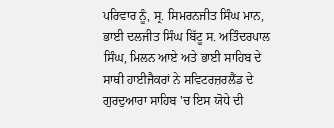ਪਰਿਵਾਰ ਨੂੰ, ਸ੍ਰ. ਸਿਮਰਨਜੀਤ ਸਿੰਘ ਮਾਨ, ਭਾਈ ਦਲਜੀਤ ਸਿੰਘ ਬਿੱਟੂ ਸ. ਅਤਿੰਦਰਪਾਲ ਸਿੰਘ, ਮਿਲਨ ਆਏ ਅਤੇ ਭਾਈ ਸਾਹਿਬ ਦੇ ਸਾਥੀ ਹਾਈਜੈਕਰਾਂ ਨੇ ਸਵਿਟਰਜ਼ਰਲੈਂਡ ਦੇ ਗੁਰਦੁਆਰਾ ਸਾਹਿਬ 'ਚ ਇਸ ਯੋਧੇ ਦੀ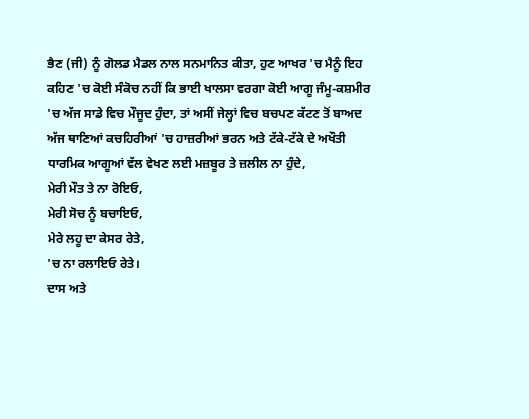ਭੈਣ (ਜੀ) ਨੂੰ ਗੋਲਡ ਮੈਡਲ ਨਾਲ ਸਨਮਾਨਿਤ ਕੀਤਾ, ਹੁਣ ਆਖਰ 'ਚ ਮੈਨੂੰ ਇਹ ਕਹਿਣ 'ਚ ਕੋਈ ਸੰਕੋਚ ਨਹੀਂ ਕਿ ਭਾਈ ਖਾਲਸਾ ਵਰਗਾ ਕੋਈ ਆਗੂ ਜੰਮੂ-ਕਸ਼ਮੀਰ 'ਚ ਅੱਜ ਸਾਡੇ ਵਿਚ ਮੌਜੂਦ ਹੁੰਦਾ, ਤਾਂ ਅਸੀਂ ਜੇਲ੍ਹਾਂ ਵਿਚ ਬਚਪਣ ਕੱਟਣ ਤੋਂ ਬਾਅਦ ਅੱਜ ਥਾਣਿਆਂ ਕਚਹਿਰੀਆਂ 'ਚ ਹਾਜ਼ਰੀਆਂ ਭਰਨ ਅਤੇ ਟੱਕੇ-ਟੱਕੇ ਦੇ ਅਖੌਤੀ ਧਾਰਮਿਕ ਆਗੂਆਂ ਵੱਲ ਵੇਖਣ ਲਈ ਮਜ਼ਬੂਰ ਤੇ ਜ਼ਲੀਲ ਨਾ ਹੁੰਦੇ,
ਮੇਰੀ ਮੌਤ ਤੇ ਨਾ ਰੋਇਓ,
ਮੇਰੀ ਸੋਚ ਨੂੰ ਬਚਾਇਓ,
ਮੇਰੇ ਲਹੂ ਦਾ ਕੇਸਰ ਰੇਤੇ,
'ਚ ਨਾ ਰਲਾਇਓ ਰੇਤੇ।
ਦਾਸ ਅਤੇ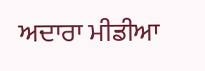ਅਦਾਰਾ ਮੀਡੀਆ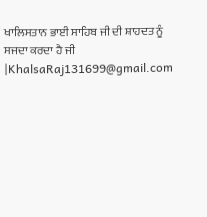ਖਾਲਿਸਤਾਨ ਭਾਈ ਸਾਹਿਬ ਜੀ ਦੀ ਸ਼ਾਹਦਤ ਨੂੰ ਸਜਦਾ ਕਰਦਾ ਹੈ ਜੀ |KhalsaRaj131699@gmail.com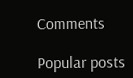Comments

Popular posts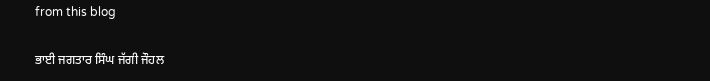from this blog

ਭਾਈ ਜਗਤਾਰ ਸਿੰਘ ਜੱਗੀ ਜੌਹਲ